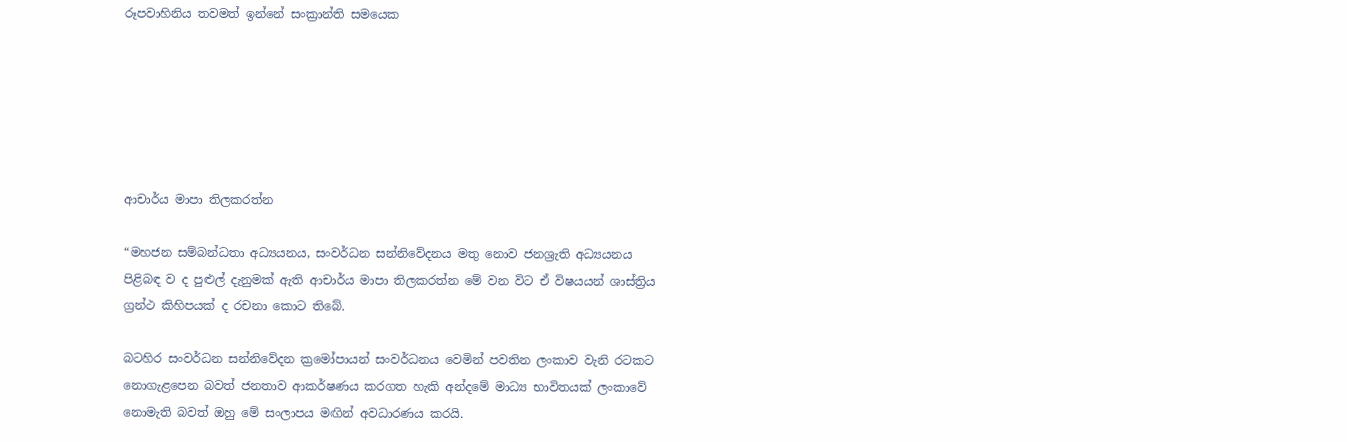රූපවාහිනිය තවමත් ඉන්නේ සංක්‍රාන්ති සමයෙක






ආචාර්ය මාපා තිලකරත්න

“මහජන සම්බන්ධතා අධ්‍යයනය, සංවර්ධන සන්නිවේදනය මතු නොව ජනශ්‍රැති අධ්‍යයනය පිළිබඳ ව ද පුළුල් දැනුමක් ඇති ආචාර්ය මාපා තිලකරත්න මේ වන විට ඒ විෂයයන් ශාස්ත්‍රිය ග්‍රන්ථ කිහිපයක් ද රචනා කොට තිබේ.

බටහිර සංවර්ධන සන්නිවේදන ක්‍රමෝපායන් සංවර්ධනය වෙමින් පවතින ලංකාව වැනි රටකට නොගැළපෙන බවත් ජනතාව ආකර්ෂණය කරගත හැකි අන්දමේ මාධ්‍ය භාවිතයක් ලංකාවේ නොමැති බවත් ඔහු මේ සංලාපය මඟින් අවධාරණය කරයි.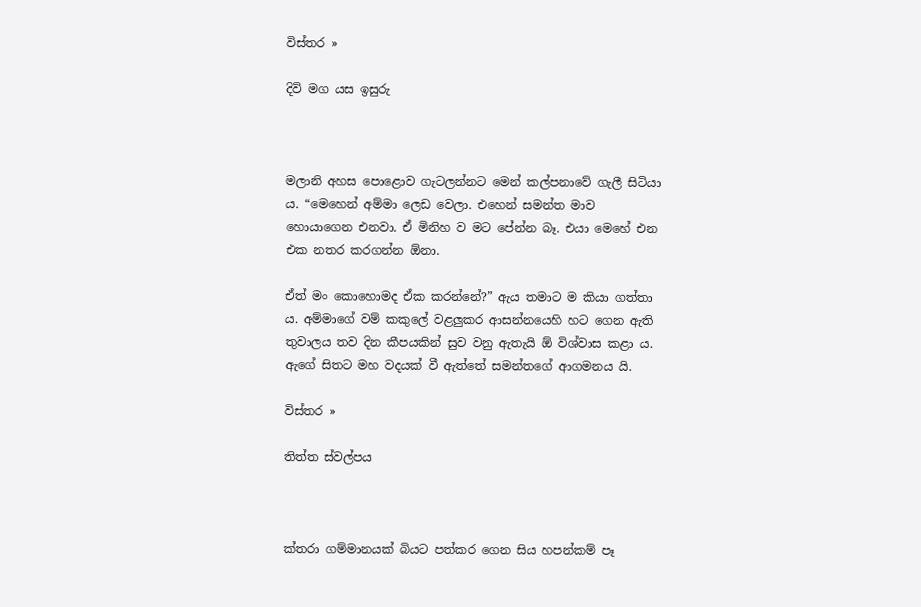විස්තර »

දිවි මග යස ඉසුරු



මලානි අහස පොළොව ගැටලන්නට මෙන් කල්පනාවේ ගැලී සිටියා ය. “මෙහෙන් අම්මා ලෙඩ වෙලා. එහෙන් සමන්ත මාව හොයාගෙන එනවා. ඒ මිනිහ ව මට පේන්න බෑ. එයා මෙහේ එන එක නතර කරගන්න ඕනා.

ඒත් මං කොහොමද ඒක කරන්නේ?” ඇය තමාට ම කියා ගත්තා ය. අම්මාගේ වම් කකුලේ වළලුකර ආසන්නයෙහි හට ගෙන ඇති තුවාලය තව දින කීපයකින් සුව වනු ඇතැයි ඕ විශ්වාස කළා ය. ඇගේ සිතට මහ වදයක් වී ඇත්තේ සමන්තගේ ආගමනය යි.

විස්තර »

තිත්ත ස්වල්පය



ක්තරා ගම්මානයක් බියට පත්කර ගෙන සිය හපන්කම් පෑ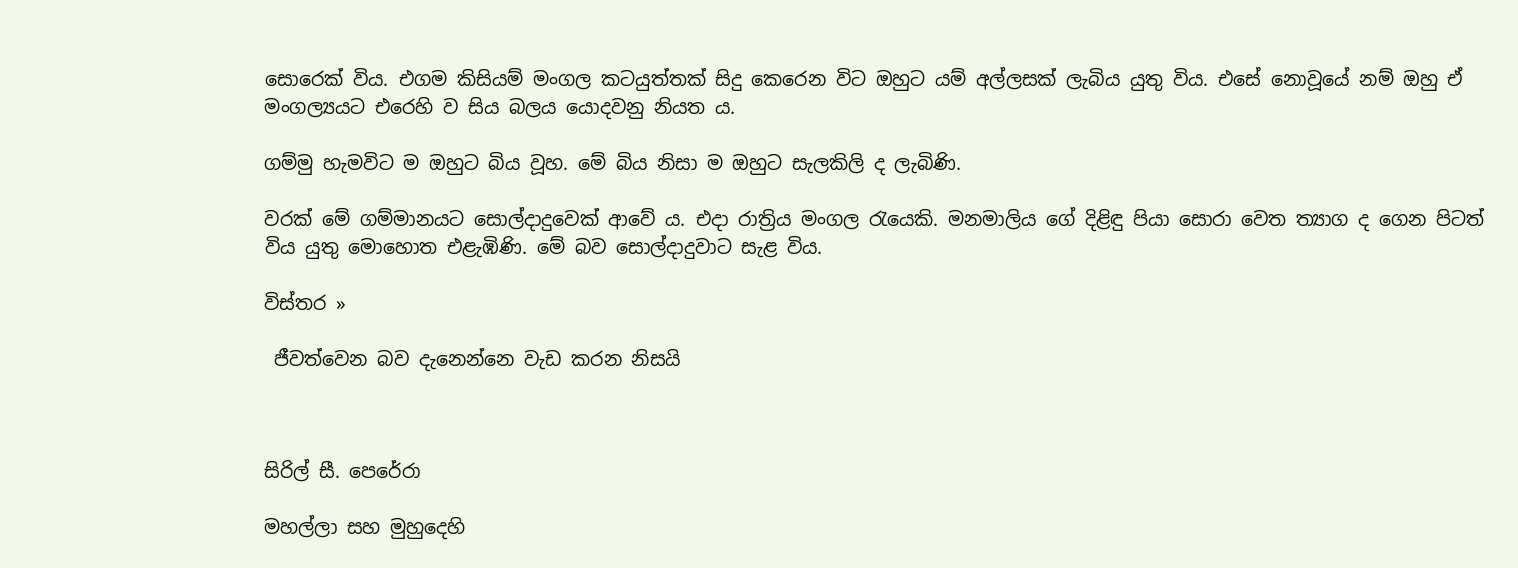සොරෙක් විය. එගම කිසියම් මංගල කටයුත්තක් සිදු කෙරෙන විට ඔහුට යම් අල්ලසක් ලැබිය යුතු විය. එසේ නොවූයේ නම් ඔහු ඒ මංගල්‍යයට එරෙහි ව සිය බලය යොදවනු නියත ය.

ගම්මු හැමවිට ම ඔහුට බිය වූහ. මේ බිය නිසා ම ඔහුට සැලකිලි ද ලැබිණි.

වරක් මේ ගම්මානයට සොල්දාදුවෙක් ආවේ ය. එදා රාත්‍රිය මංගල රැයෙකි. මනමාලිය ගේ දිළිඳු පියා සොරා වෙත ත්‍යාග ද ගෙන පිටත් විය යුතු මොහොත එළැඹිණි. මේ බව සොල්දාදුවාට සැළ විය.

විස්තර »

 ජීවත්වෙන බව දැනෙන්නෙ වැඩ කරන නිසයි



සිරිල් සී. පෙරේරා

මහල්ලා සහ මුහුදෙහි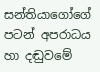සන්තියාගෝගේ පටන් අපරාධය හා දඬුවමේ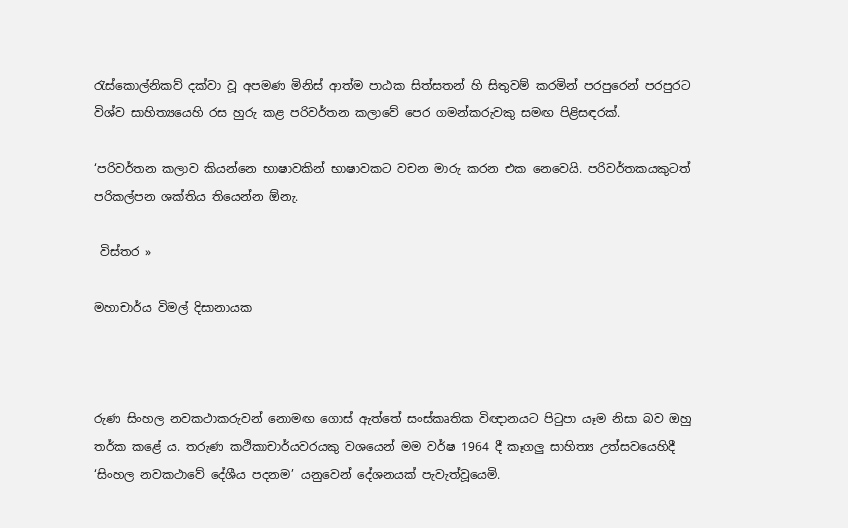රැස්කොල්නිකව් දක්වා වූ අපමණ මිනිස් ආත්ම පාඨක සිත්සතන් හි සිතුවම් කරමින් පරපුරෙන් පරපුරට විශ්ව සාහිත්‍යයෙහි රස හුරු කළ පරිවර්තන කලාවේ පෙර ගමන්කරුවකු සමඟ පිළිසඳරක්.

‘පරිවර්තන කලාව කියන්නෙ භාෂාවකින් භාෂාවකට වචන මාරු කරන එක නෙවෙයි. පරිවර්තකයකුටත් පරිකල්පන ශක්තිය තියෙන්න ඕනැ.

 විස්තර »

මහාචාර්ය විමල් දිසානායක



රුණ සිංහල නවකථාකරුවන් නොමඟ ගොස් ඇත්තේ සංස්කෘතික විඥානයට පිටුපා යෑම නිසා බව ඔහු තර්ක කළේ ය. තරුණ කථිකාචාර්යවරයකු වශයෙන් මම වර්ෂ 1964 දී කෑගලු සාහිත්‍ය උත්සවයෙහිදී ‘සිංහල නවකථාවේ දේශීය පදනම’ යනුවෙන් දේශනයක් පැවැත්වූයෙමි.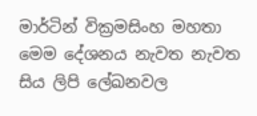මාර්ටින් වික්‍රමසිංහ මහතා මෙම දේශනය නැවත නැවත සිය ලිපි ලේඛනවල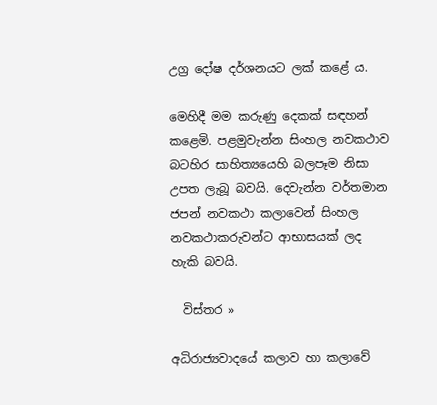උග්‍ර දෝෂ දර්ශනයට ලක් කළේ ය.

මෙහිදී මම කරුණු දෙකක් සඳහන් කළෙමි. පළමුවැන්න සිංහල නවකථාව බටහිර සාහිත්‍යයෙහි බලපෑම නිසා උපත ලැබූ බවයි. දෙවැන්න වර්තමාන ජපන් නවකථා කලාවෙන් සිංහල නවකථාකරුවන්ට ආභාසයක් ලද හැකි බවයි.

  විස්තර »

අධිරාජ්‍යවාදයේ කලාව හා කලාවේ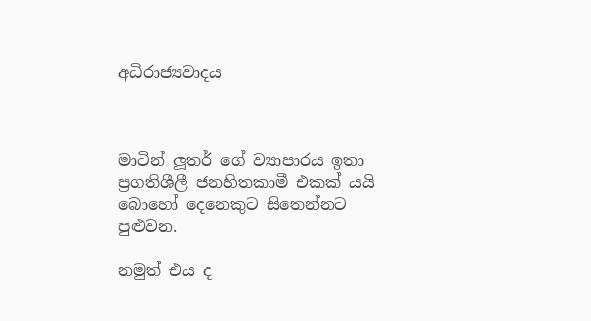අධිරාජ්‍යවාදය



මාටින් ලූතර් ගේ ව්‍යාපාරය ඉතා ප්‍රගතිශීලී ජනහිතකාමී එකක් යයි බොහෝ දෙනෙකුට සිතෙන්නට පුළුවන.

නමුත් එය ද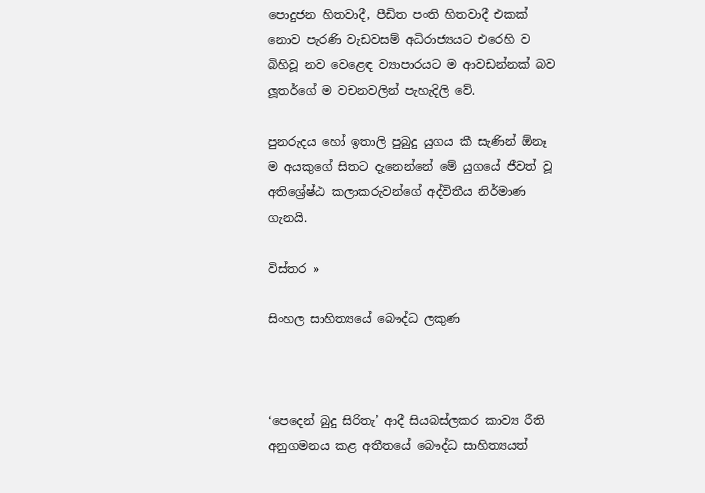පොදුජන හිතවාදී, පීඩිත පංති හිතවාදී එකක් නොව පැරණි වැඩවසම් අධිරාජ්‍යයට එරෙහි ව බිහිවූ නව වෙළෙඳ ව්‍යාපාරයට ම ආවඩන්නක් බව ලූතර්ගේ ම වචනවලින් පැහැදිලි වේ.

පුනරුදය හෝ ඉතාලි පුබුදු යුගය කී සැණින් ඕනෑ ම අයකුගේ සිතට දැනෙන්නේ මේ යුගයේ ජීවත් වූ අතිශ්‍රේෂ්ඨ කලාකරුවන්ගේ අද්විතීය නිර්මාණ ගැනයි.

විස්තර »

සිංහල සාහිත්‍යයේ බෞද්ධ ලකුණ



‘පෙදෙන් බුදු සිරිතැ’ ආදී සියබස්ලකර කාව්‍ය රීති අනුගමනය කළ අතීතයේ බෞද්ධ සාහිත්‍යයත්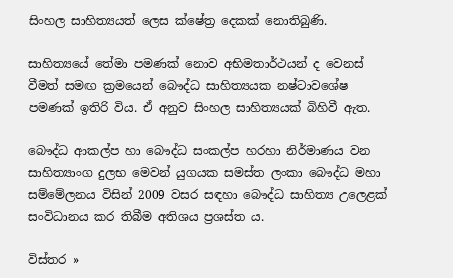සිංහල සාහිත්‍යයත් ලෙස ක්ෂේත්‍ර දෙකක් නොතිබුණි.

සාහිත්‍යයේ තේමා පමණක් නොව අභිමතාර්ථයන් ද වෙනස් වීමත් සමඟ ක්‍රමයෙන් බෞද්ධ සාහිත්‍යයක නෂ්ටාවශේෂ පමණක් ඉතිරි විය. ඒ අනුව සිංහල සාහිත්‍යයක් බිහිවී ඇත.

බෞද්ධ ආකල්ප හා බෞද්ධ සංකල්ප හරහා නිර්මාණය වන සාහිත්‍යාංග දුලභ මෙවන් යුගයක සමස්ත ලංකා බෞද්ධ මහා සම්මේලනය විසින් 2009 වසර සඳහා බෞද්ධ සාහිත්‍ය උලෙළක් සංවිධානය කර තිබීම අතිශය ප්‍රශස්ත ය.

විස්තර »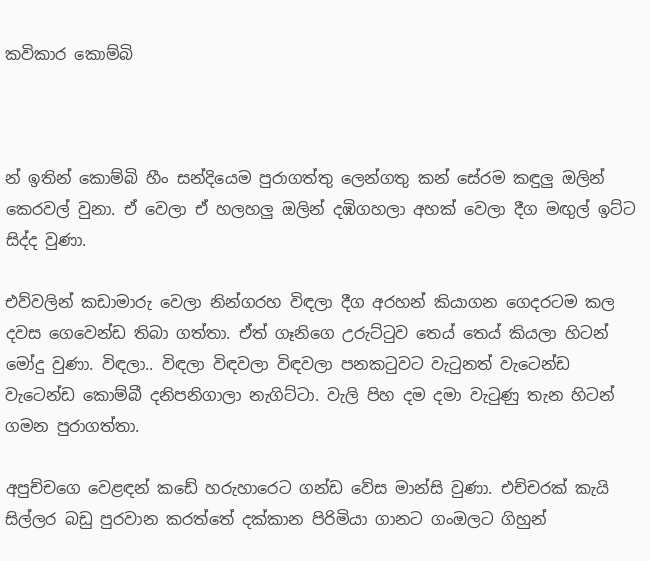කවිකාර කොම්බි



න් ඉතින් කොම්බි හීං සන්දියෙම පුරාගත්තු ලෙන්ගතු කන් සේරම කඳුලු ඔලින් කෙරවල් වුනා. ඒ වෙලා ඒ හලහලු ඔලින් දඹිගහලා අහක් වෙලා දීග මඟුල් ඉට්ට සිද්ද වුණා.

එව්වලින් කඩාමාරු වෙලා නින්ගරහ විඳලා දීග අරහන් කියාගන ගෙදරටම කල දවස ගෙවෙන්ඩ තිබා ගත්තා. ඒත් ගෑනිගෙ උරුට්ටුව තෙය් තෙය් කියලා හිටන් මෝදු වුණා. විඳලා.. විඳලා විඳවලා විඳවලා පනකටුවට වැටුනත් වැටෙන්ඩ වැටෙන්ඩ කොම්බී දනිපනිගාලා නැගිට්ටා. වැලි පිහ දම දමා වැටුණු තැන හිටන් ගමන පුරාගත්තා.

අපුච්චගෙ වෙළඳන් කඩේ හරුහාරෙට ගන්ඩ වේස මාන්සි වුණා. එච්චරක් කැයි සිල්ලර බඩු පුරවාන කරත්තේ දක්කාන පිරිමියා ගානට ගංඔලට ගිහුන්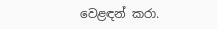වෙළඳන් කරා.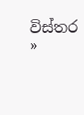විස්තර »